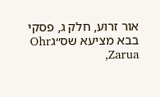אור זרוע, חלק ג, פסקי בבא מציעא שס״גOhr Zarua,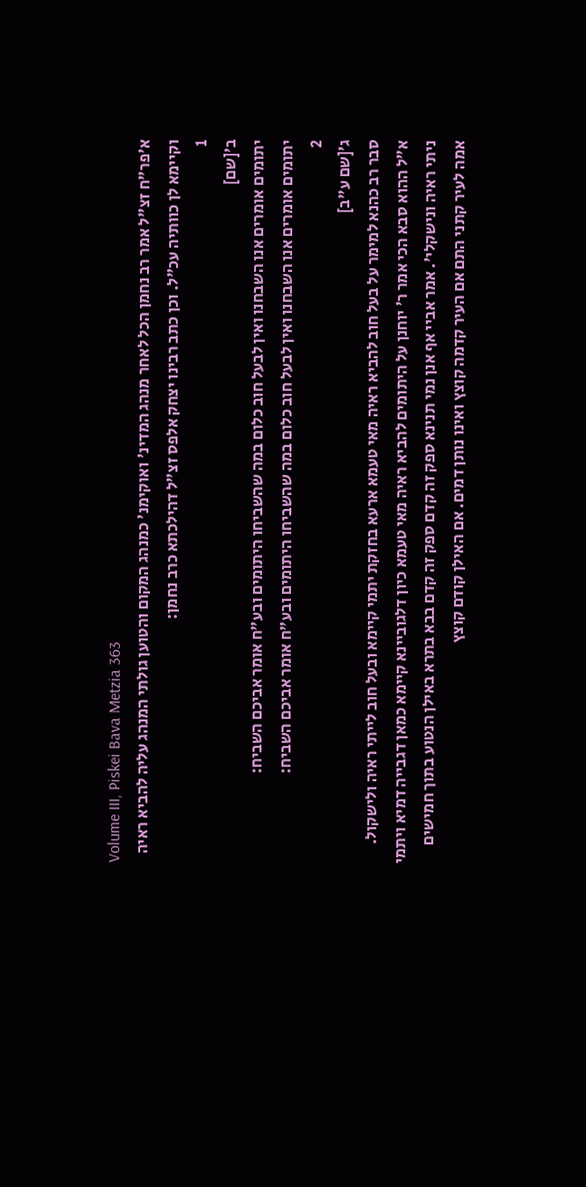Volume III, Piskei Bava Metzia 363
א׳פר"ח זצ"ל אמר רב נחמן הכל לאחר מנהג המדינ' ואוקימנ' כמנהג המקום והטוען גולתי המנהג עליה להביא ראיה וקיימא לן כוותיה עכ"ל. וכן כתב רבינו יצחק אלפס זצ"ל דהילכתא כרב נחמן:
1
ב׳[שם]
יתומים אומרים אנו השבחנו ואין לבעל חוב כלום במה שהשביחו היתומים ובע"ח אומר אביכם השביח:
יתומים אומרים אנו השבחנו ואין לבעל חוב כלום במה שהשביחו היתומים ובע"ח אומר אביכם השביח:
2
ג׳[שם ע"ב]
סבר רב כהנא למימר על בעל חוב להביא ראיה מאי טעמא ארעא בחזקת יתמי קיימא ובעל חוב לייתי ראיה ולישקול. א"ל ההוא סבא הכי אמר ר' יוחנן על היתומים להביא ראיה מאי טעמא כיון דלגוביינא קיימא כמאן דגבייה דמיא ויתמי ניתי ראיה ונישקלי'. אמר אביי אף אנן נמי תנינא ספק זה קדם ספק זה קדם בבא בתרא באילן הנטוע בתוך חמישים אמה לעיר קתני התם אם העיר קדמה קוצץ ואינו נותן דמים. אם האילן קודם קוצץ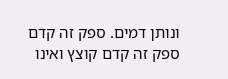ונותן דמים. ספק זה קדם ספק זה קדם קוצץ ואינו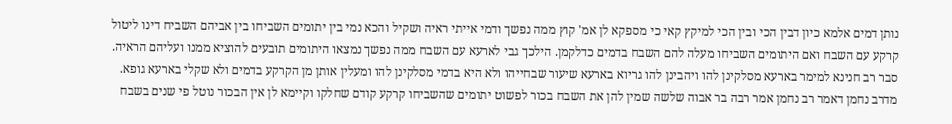נותן דמים אלמא כיון דבין הכי ובין הכי למיקץ קאי כי מספקא לן אמ' קוץ ממה נפשך ודמי אייתי ראיה ושקיל והכא נמי בין יתומים השביחו בין אביהם השביח דינו ליטול קרקע עם השבח ואם היתומים השביחו מעלה להם השבח בדמים כדלקמן. הילכך גבי לארעא עם השבח ממה נפשך נמצאו היתומים תובעים להוציא ממנו ועליהם הראיה. סבר רב חנינא למימר בארעא מסלקינן להו ויהבינן להו גריוא בארעא שיעור שבחייהו ולא היא בדמי מסלקינן להו ומעלין אותן מן הקרקע בדמים ולא שקלי בארעא גופא. מדרב נחמן דאמר רב נחמן אמר רבה בר אבוה שלשה שמין להן את השבח בכור לפשוט יתומים שהשביחו קרקע קודם שחלקו וקיימא לן אין הבכור נוטל פי שנים בשבח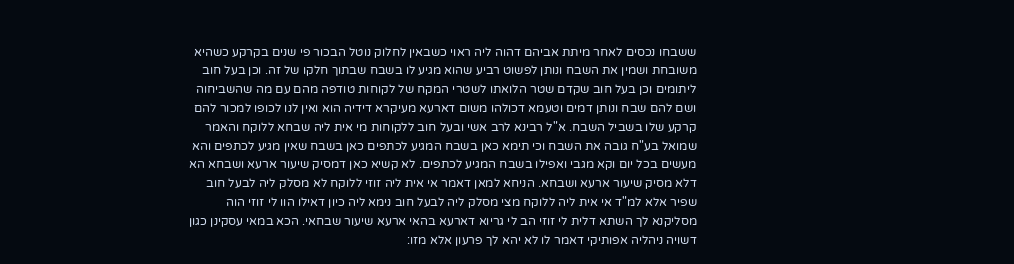ששבחו נכסים לאחר מיתת אביהם דהוה ליה ראוי כשבאין לחלוק נוטל הבכור פי שנים בקרקע כשהיא משובחת ושמין את השבח ונותן לפשוט רביע שהוא מגיע לו בשבח שבתוך חלקו של זה. וכן בעל חוב ליתומים וכן בעל חוב שקדם שטר הלואתו לשטרי המקח של לקוחות טודפה מהם עם מה שהשביחוה ושם להם שבח ונותן דמים וטעמא דכולהו משום דארעא מעיקרא דידיה הוא ואין לנו לכופו למכור להם קרקע שלו בשביל השבח. א"ל רבינא לרב אשי ובעל חוב ללקוחות מי אית ליה שבחא ללוקח והאמר שמואל בע"ח גובה את השבח וכי תימא כאן בשבח המגיע לכתפים כאן בשבח שאין מגיע לכתפים והא מעשים בכל יום וקא מגבי ואפילו בשבח המגיע לכתפים. לא קשיא כאן דמסיק שיעור ארעא ושבחא הא דלא מסיק שיעור ארעא ושבחא. הניחא למאן דאמר אי אית ליה זוזי ללוקח לא מסלק ליה לבעל חוב שפיר אלא למ"ד אי אית ליה ללוקח מצי מסלק ליה לבעל חוב נימא ליה כיון דאילו הוו לי זוזי הוה מסליקנא לך השתא דלית לי זוזי הב לי גריוא דארעא בהאי ארעא שיעור שבחאי. הכא במאי עסקינן כגון דשויה ניהליה אפותיקי דאמר לו לא יהא לך פרעון אלא מזו: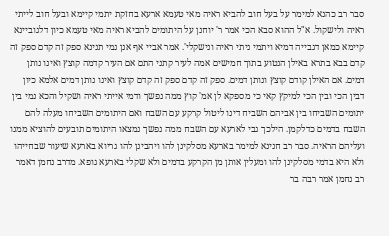סבר רב כהנא למימר על בעל חוב להביא ראיה מאי טעמא ארעא בחזקת יתמי קיימא ובעל חוב לייתי ראיה ולישקול. א"ל ההוא סבא הכי אמר ר' יוחנן על היתומים להביא ראיה מאי טעמא כיון דלגוביינא קיימא כמאן דגבייה דמיא ויתמי ניתי ראיה ונישקלי'. אמר אביי אף אנן נמי תנינא ספק זה קדם ספק זה קדם בבא בתרא באילן הנטוע בתוך חמישים אמה לעיר קתני התם אם העיר קדמה קוצץ ואינו נותן דמים. אם האילן קודם קוצץ ונותן דמים. ספק זה קדם ספק זה קדם קוצץ ואינו נותן דמים אלמא כיון דבין הכי ובין הכי למיקץ קאי כי מספקא לן אמ' קוץ ממה נפשך ודמי אייתי ראיה ושקיל והכא נמי בין יתומים השביחו בין אביהם השביח דינו ליטול קרקע עם השבח ואם היתומים השביחו מעלה להם השבח בדמים כדלקמן. הילכך גבי לארעא עם השבח ממה נפשך נמצאו היתומים תובעים להוציא ממנו ועליהם הראיה. סבר רב חנינא למימר בארעא מסלקינן להו ויהבינן להו גריוא בארעא שיעור שבחייהו ולא היא בדמי מסלקינן להו ומעלין אותן מן הקרקע בדמים ולא שקלי בארעא גופא. מדרב נחמן דאמר רב נחמן אמר רבה בר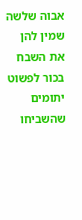אבוה שלשה שמין להן את השבח בכור לפשוט יתומים שהשביחו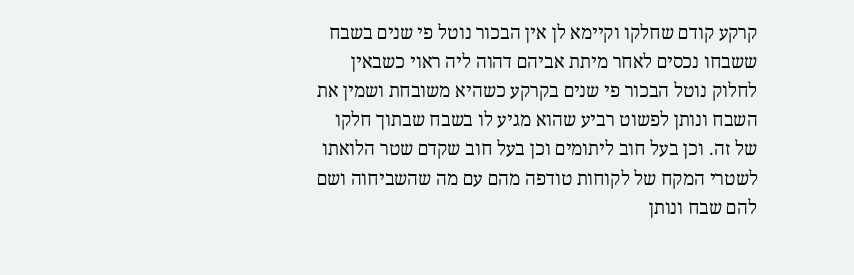קרקע קודם שחלקו וקיימא לן אין הבכור נוטל פי שנים בשבח ששבחו נכסים לאחר מיתת אביהם דהוה ליה ראוי כשבאין לחלוק נוטל הבכור פי שנים בקרקע כשהיא משובחת ושמין את השבח ונותן לפשוט רביע שהוא מגיע לו בשבח שבתוך חלקו של זה. וכן בעל חוב ליתומים וכן בעל חוב שקדם שטר הלואתו לשטרי המקח של לקוחות טודפה מהם עם מה שהשביחוה ושם להם שבח ונותן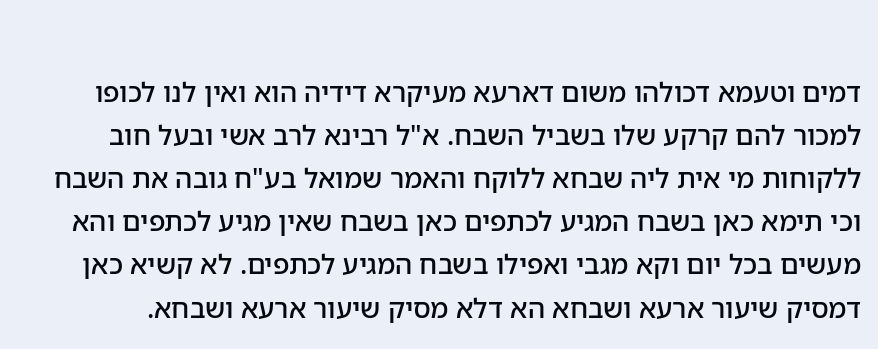דמים וטעמא דכולהו משום דארעא מעיקרא דידיה הוא ואין לנו לכופו למכור להם קרקע שלו בשביל השבח. א"ל רבינא לרב אשי ובעל חוב ללקוחות מי אית ליה שבחא ללוקח והאמר שמואל בע"ח גובה את השבח וכי תימא כאן בשבח המגיע לכתפים כאן בשבח שאין מגיע לכתפים והא מעשים בכל יום וקא מגבי ואפילו בשבח המגיע לכתפים. לא קשיא כאן דמסיק שיעור ארעא ושבחא הא דלא מסיק שיעור ארעא ושבחא.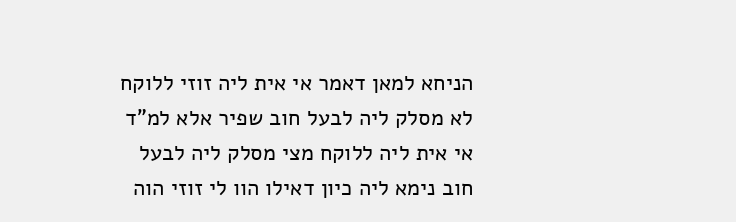הניחא למאן דאמר אי אית ליה זוזי ללוקח לא מסלק ליה לבעל חוב שפיר אלא למ"ד אי אית ליה ללוקח מצי מסלק ליה לבעל חוב נימא ליה כיון דאילו הוו לי זוזי הוה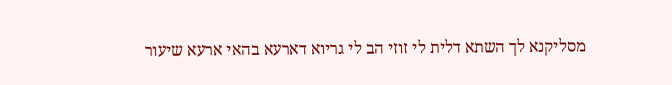מסליקנא לך השתא דלית לי זוזי הב לי גריוא דארעא בהאי ארעא שיעור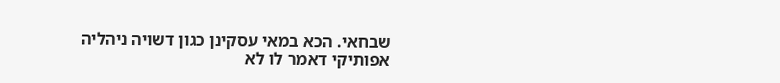שבחאי. הכא במאי עסקינן כגון דשויה ניהליה אפותיקי דאמר לו לא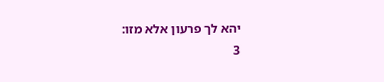יהא לך פרעון אלא מזו:
3